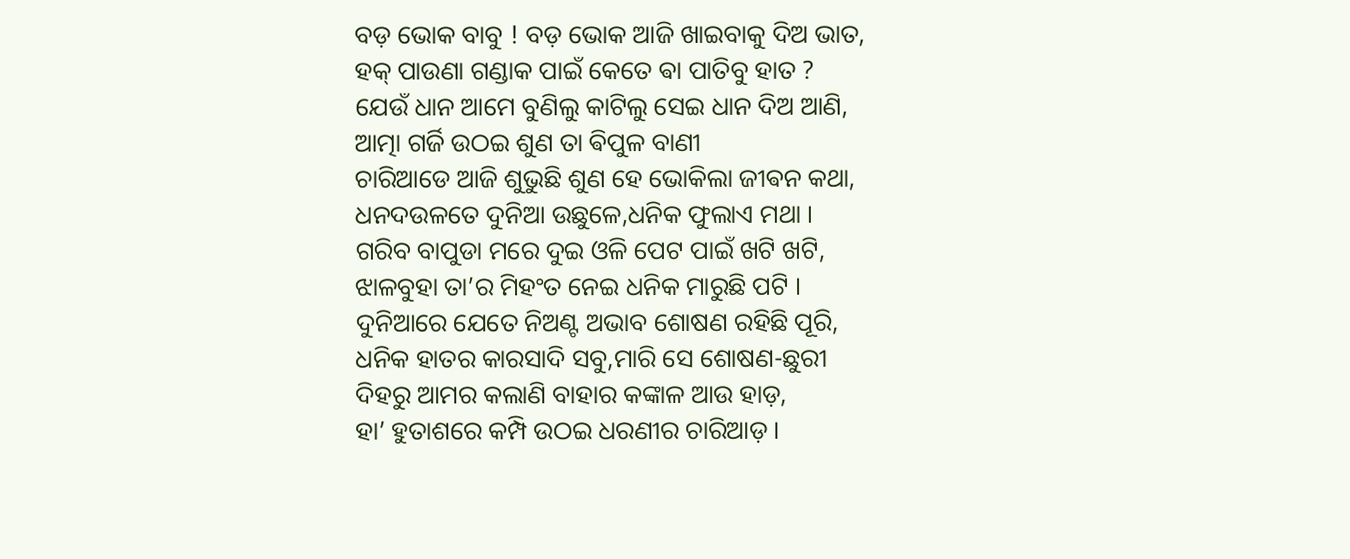ବଡ଼ ଭୋକ ବାବୁ ! ବଡ଼ ଭୋକ ଆଜି ଖାଇବାକୁ ଦିଅ ଭାତ,
ହକ୍ ପାଉଣା ଗଣ୍ଡାକ ପାଇଁ କେତେ ଵା ପାତିବୁ ହାତ ?
ଯେଉଁ ଧାନ ଆମେ ବୁଣିଲୁ କାଟିଲୁ ସେଇ ଧାନ ଦିଅ ଆଣି,
ଆତ୍ମା ଗର୍ଜି ଉଠଇ ଶୁଣ ତା ଵିପୁଳ ବାଣୀ
ଚାରିଆଡେ ଆଜି ଶୁଭୁଛି ଶୁଣ ହେ ଭୋକିଲା ଜୀଵନ କଥା,
ଧନଦଉଳତେ ଦୁନିଆ ଉଛୁଳେ,ଧନିକ ଫୁଲାଏ ମଥା ।
ଗରିବ ବାପୁଡା ମରେ ଦୁଇ ଓଳି ପେଟ ପାଇଁ ଖଟି ଖଟି,
ଝାଳବୁହା ତା’ର ମିହଂତ ନେଇ ଧନିକ ମାରୁଛି ପଟି ।
ଦୁନିଆରେ ଯେତେ ନିଅଣ୍ଟ ଅଭାବ ଶୋଷଣ ରହିଛି ପୂରି,
ଧନିକ ହାତର କାରସାଦି ସବୁ,ମାରି ସେ ଶୋଷଣ-ଛୁରୀ
ଦିହରୁ ଆମର କଲାଣି ବାହାର କଙ୍କାଳ ଆଉ ହାଡ଼,
ହା’ ହୁତାଶରେ କମ୍ପି ଉଠଇ ଧରଣୀର ଚାରିଆଡ଼ ।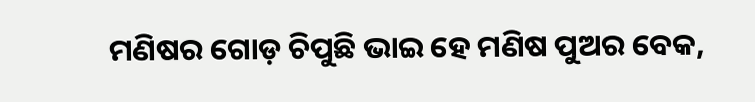ମଣିଷର ଗୋଡ଼ ଚିପୁଛି ଭାଇ ହେ ମଣିଷ ପୁଅର ବେକ,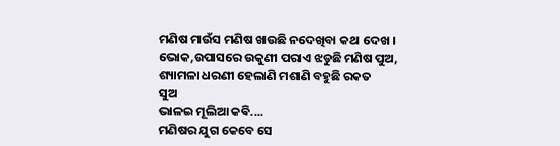ମଣିଷ ମାଉଁସ ମଣିଷ ଖାଉଛି ନଦେଖିବା କଥା ଦେଖ ।
ଭୋକ,ଉପାସରେ ଉକୁଣୀ ପରାଏ ଝଡୁଛି ମଣିଷ ପୁଅ,
ଶ୍ୟାମଳା ଧରଣୀ ହେଲାଣି ମଶାଣି ବହୁଛି ରକତ
ସୁଅ
ଭାଳଇ ମୂଲିଆ କଵି....
ମଣିଷର ଯୁଗ କେବେ ସେ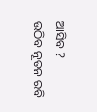ଆସିବ ?
ଉଠିବ ନୂତନ ରବି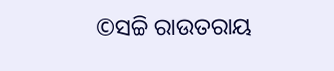©ସଚ୍ଚି ରାଉତରାୟ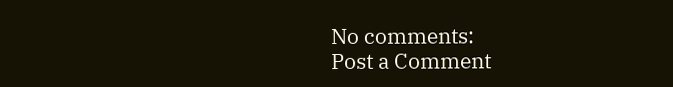No comments:
Post a Comment